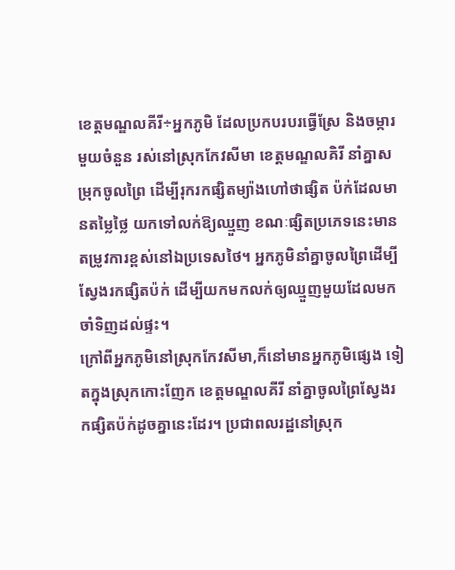ខេត្តមណ្ឌលគីរី÷អ្នកភូមិ ដែលប្រកបរបរធ្វើស្រែ និងចម្ការ មួយចំនួន រស់នៅស្រុកកែវសីមា ខេត្តមណ្ឌលគិរី នាំគ្នាសម្រុកចូលព្រៃ ដើម្បីរុករកផ្សិតម្យ៉ាងហៅថាផ្សិត ប៉ក់ដែលមានតម្លៃថ្លៃ យកទៅលក់ឱ្យឈ្មួញ ខណៈផ្សិតប្រភេទនេះមានតម្រូវការខ្ពស់នៅឯប្រទេសថៃ។ អ្នកភូមិនាំគ្នាចូលព្រៃដើម្បីស្វែងរកផ្សិតប៉ក់ ដើម្បីយកមកលក់ឲ្យឈ្មួញមួយដែលមកចាំទិញដល់ផ្ទះ។
ក្រៅពីអ្នកភូមិនៅស្រុកកែវសីមា,ក៏នៅមានអ្នកភូមិផ្សេង ទៀតក្នុងស្រុកកោះញែក ខេត្តមណ្ឌលគីរី នាំគ្នាចូលព្រៃស្វែងរកផ្សិតប៉ក់ដូចគ្នានេះដែរ។ ប្រជាពលរដ្ឋនៅស្រុក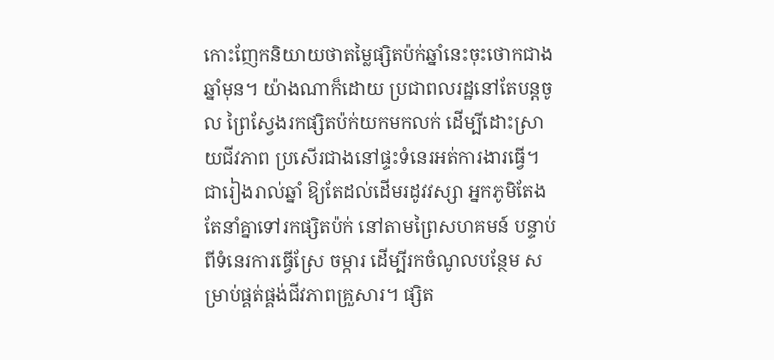កោះញែកនិយាយថាតម្លៃផ្សិតប៉ក់ឆ្នាំនេះចុះថោកជាងឆ្នាំមុន។ យ៉ាងណាក៏ដោយ ប្រជាពលរដ្ឋនៅតែបន្តចូល ព្រៃស្វែងរកផ្សិតប៉ក់យកមកលក់ ដើម្បីដោះស្រាយជីវភាព ប្រសើរជាងនៅផ្ទះទំនេរអត់ការងារធ្វើ។
ជារៀងរាល់ឆ្នាំ ឱ្យតែដល់ដើមរដូវវស្សា អ្នកភូមិតែងតែនាំគ្នាទៅរកផ្សិតប៉ក់ នៅតាមព្រៃសហគមន៍ បន្ទាប់ពីទំនេរការធ្វើស្រែ ចម្ការ ដើម្បីរកចំណូលបន្ថែម សម្រាប់ផ្គត់ផ្គង់ជីវភាពគ្រួសារ។ ផ្សិត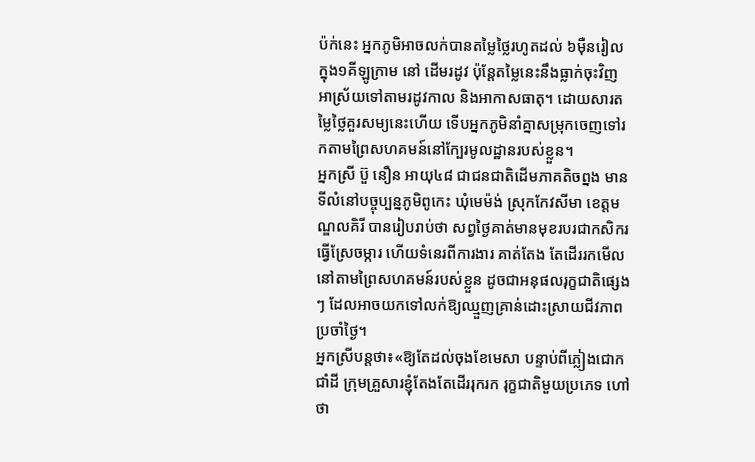ប៉ក់នេះ អ្នកភូមិអាចលក់បានតម្លៃថ្លៃរហូតដល់ ៦ម៉ឺនរៀល ក្នុង១គីឡូក្រាម នៅ ដើមរដូវ ប៉ុន្តែតម្លៃនេះនឹងធ្លាក់ចុះវិញ អាស្រ័យទៅតាមរដូវកាល និងអាកាសធាតុ។ ដោយសារតម្លៃថ្លៃគួរសម្យនេះហើយ ទើបអ្នកភូមិនាំគ្នាសម្រុកចេញទៅរកតាមព្រៃសហគមន៍នៅក្បែរមូលដ្ឋានរបស់ខ្លួន។
អ្នកស្រី ប៊ួ នឿន អាយុ៤៨ ជាជនជាតិដើមភាគតិចព្នង មានទីលំនៅបច្ចុប្បន្នភូមិពូកេះ ឃុំមេម៉ង់ ស្រុកកែវសីមា ខេត្តមណ្ឌលគិរី បានរៀបរាប់ថា សព្វថ្ងៃគាត់មានមុខរបរជាកសិករ ធ្វើស្រែចម្ការ ហើយទំនេរពីការងារ គាត់តែង តែដើររកមើលនៅតាមព្រៃសហគមន៍របស់ខ្លួន ដូចជាអនុផលរុក្ខជាតិផ្សេងៗ ដែលអាចយកទៅលក់ឱ្យឈ្មួញគ្រាន់ដោះស្រាយជីវភាពប្រចាំថ្ងៃ។
អ្នកស្រីបន្តថា៖«ឱ្យតែដល់ចុងខែមេសា បន្ទាប់ពីភ្លៀងជោកជាំដី ក្រុមគ្រួសារខ្ញុំតែងតែដើររុករក រុក្ខជាតិមួយប្រភេទ ហៅថា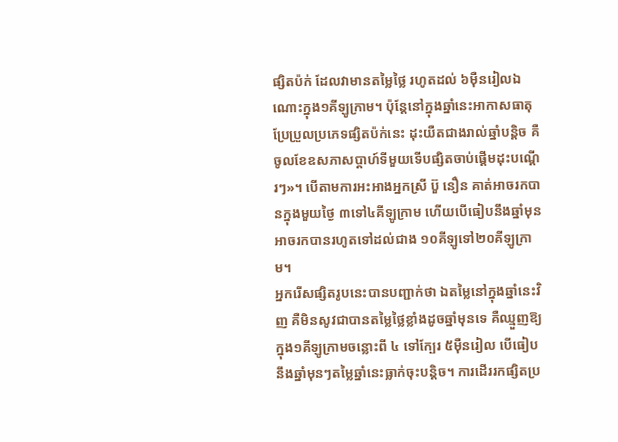ផ្សិតប៉ក់ ដែលវាមានតម្លៃថ្លៃ រហូតដល់ ៦ម៉ឺនរៀលឯណោះក្នុង១គីឡូក្រាម។ ប៉ុន្តែនៅក្នុងឆ្នាំនេះអាកាសធាតុប្រែប្រួលប្រភេទផ្សិតប៉ក់នេះ ដុះយឺតជាងរាល់ឆ្នាំបន្តិច គឺចូលខែឧសភាសប្ដាហ៍ទីមួយទើបផ្សិតចាប់ផ្ដើមដុះបណ្តើរៗ»។ បើតាមការអះអាងអ្នកស្រី ប៊ួ នឿន គាត់អាចរកបានក្នុងមួយថ្ងៃ ៣ទៅ៤គីឡូក្រាម ហើយបើធៀបនឹងឆ្នាំមុនអាចរកបានរហូតទៅដល់ជាង ១០គីឡូទៅ២០គីឡូក្រាម។
អ្នករើសផ្សិតរូបនេះបានបញ្ជាក់ថា ឯតម្លៃនៅក្នុងឆ្នាំនេះវិញ គឺមិនសូវជាបានតម្លៃថ្លៃខ្លាំងដូចឆ្នាំមុនទេ គឺឈ្មួញឱ្យក្នុង១គីឡូក្រាមចន្លោះពី ៤ ទៅក្បែរ ៥ម៉ឺនរៀល បើធៀបនឹងឆ្នាំមុនៗតម្លៃឆ្នាំនេះធ្លាក់ចុះបន្តិច។ ការដើររកផ្សិតប្រ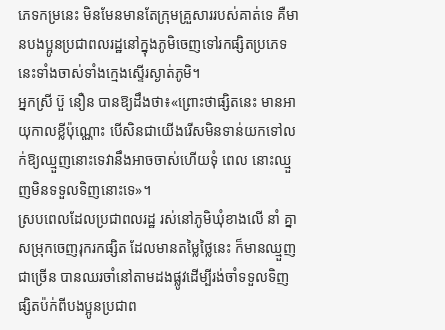ភេទកម្រនេះ មិនមែនមានតែក្រុមគ្រួសាររបស់គាត់ទេ គឺមានបងប្អូនប្រជាពលរដ្ឋនៅក្នុងភូមិចេញទៅរកផ្សិតប្រភេទនេះទាំងចាស់ទាំងក្មេងស្ទើរស្ងាត់ភូមិ។
អ្នកស្រី ប៊ួ នឿន បានឱ្យដឹងថា៖«ព្រោះថាផ្សិតនេះ មានអាយុកាលខ្លីប៉ុណ្ណោះ បើសិនជាយើងរើសមិនទាន់យកទៅលក់ឱ្យឈ្មួញនោះទេវានឹងអាចចាស់ហើយទុំ ពេល នោះឈ្មួញមិនទទួលទិញនោះទេ»។
ស្របពេលដែលប្រជាពលរដ្ឋ រស់នៅភូមិឃុំខាងលើ នាំ គ្នាសម្រុកចេញរុករកផ្សិត ដែលមានតម្លៃថ្លៃនេះ ក៏មានឈ្មួញជាច្រើន បានឈរចាំនៅតាមដងផ្លូវដើម្បីរង់ចាំទទួលទិញផ្សិតប៉ក់ពីបងប្អូនប្រជាព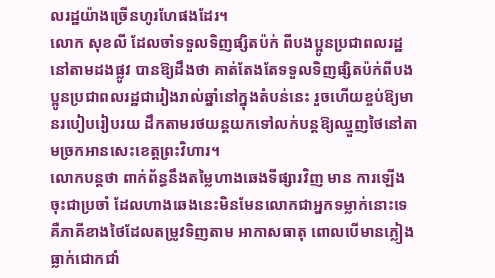លរដ្ឋយ៉ាងច្រើនហូរហែផងដែរ។
លោក សុខលី ដែលចាំទទួលទិញផ្សិតប៉ក់ ពីបងប្អូនប្រជាពលរដ្ឋនៅតាមដងផ្លូវ បានឱ្យដឹងថា គាត់តែងតែទទួលទិញផ្សិតប៉ក់ពីបងប្អូនប្រជាពលរដ្ឋជារៀងរាល់ឆ្នាំនៅក្នុងតំបន់នេះ រួចហើយខ្ចប់ឱ្យមានរបៀបរៀបរយ ដឹកតាមរថយន្តយកទៅលក់បន្តឱ្យឈ្មួញថៃនៅតាមច្រកអានសេះខេត្តព្រះវិហារ។
លោកបន្តថា ពាក់ព័ន្ធនឹងតម្លៃហាងឆេងទីផ្សារវិញ មាន ការឡើងចុះជាប្រចាំ ដែលហាងឆេងនេះមិនមែនលោកជាអ្នកទម្លាក់នោះទេ គឺភាគីខាងថៃដែលតម្រូវទិញតាម អាកាសធាតុ ពោលបើមានភ្លៀងធ្លាក់ជោកជាំ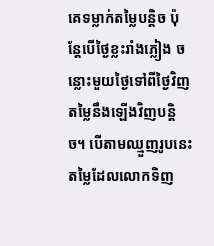គេទម្លាក់តម្លៃបន្តិច ប៉ុន្តែបើថ្ងៃខ្លះរាំងភ្លៀង ចន្លោះមួយថ្ងៃទៅពីថ្ងៃវិញ តម្លៃនឹងឡើងវិញបន្តិច។ បើតាមឈ្មួញរូបនេះ តម្លៃដែលលោកទិញ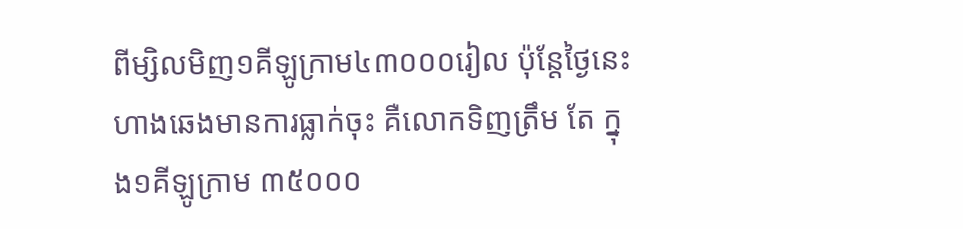ពីម្សិលមិញ១គីឡូក្រាម៤៣០០០រៀល ប៉ុន្តែថ្ងៃនេះ ហាងឆេងមានការធ្លាក់ចុះ គឺលោកទិញត្រឹម តែ ក្នុង១គីឡូក្រាម ៣៥០០០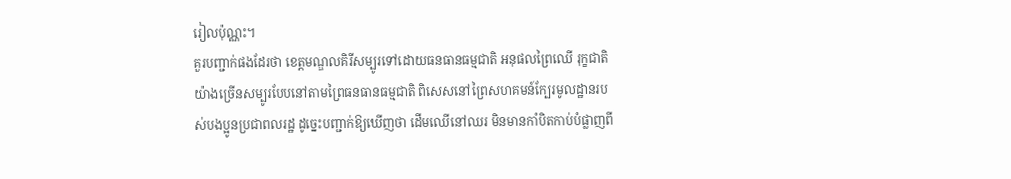រៀលប៉ុណ្ណះ។
គួរបញ្ជាក់ផងដែរថា ខេត្តមណ្ឌលគិរីសម្បូរទៅដោយធនធានធម្មជាតិ អនុផលព្រៃឈើ រុក្ខជាតិយ៉ាងច្រើនសម្បូរបែបនៅតាមព្រៃធនធានធម្មជាតិ ពិសេសនៅព្រៃសហគមន៍ក្បែរមូលដ្ឋានរបស់បងប្អូនប្រជាពលរដ្ឋ ដូច្នេះបញ្ជាក់ឱ្យឃើញថា ដើមឈើនៅឈរ មិនមានកាំបិតកាប់បំផ្លាញពី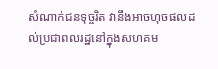សំណាក់ជនទុច្ចរិត វានឹងអាចហុចផលដល់ប្រជាពលរដ្ឋនៅក្នុងសហគម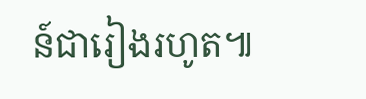ន៍ជារៀងរហូត៕